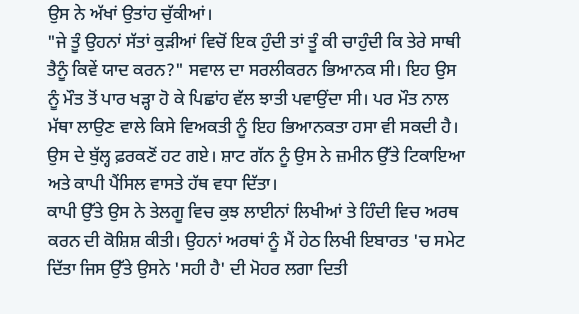ਉਸ ਨੇ ਅੱਖਾਂ ਉਤਾਂਹ ਚੁੱਕੀਆਂ।
"ਜੇ ਤੂੰ ਉਹਨਾਂ ਸੱਤਾਂ ਕੁੜੀਆਂ ਵਿਚੋਂ ਇਕ ਹੁੰਦੀ ਤਾਂ ਤੂੰ ਕੀ ਚਾਹੁੰਦੀ ਕਿ ਤੇਰੇ ਸਾਥੀ ਤੈਨੂੰ ਕਿਵੇਂ ਯਾਦ ਕਰਨ?" ਸਵਾਲ ਦਾ ਸਰਲੀਕਰਨ ਭਿਆਨਕ ਸੀ। ਇਹ ਉਸ ਨੂੰ ਮੌਤ ਤੋਂ ਪਾਰ ਖੜ੍ਹਾ ਹੋ ਕੇ ਪਿਛਾਂਹ ਵੱਲ ਝਾਤੀ ਪਵਾਉਂਦਾ ਸੀ। ਪਰ ਮੌਤ ਨਾਲ ਮੱਥਾ ਲਾਉਣ ਵਾਲੇ ਕਿਸੇ ਵਿਅਕਤੀ ਨੂੰ ਇਹ ਭਿਆਨਕਤਾ ਹਸਾ ਵੀ ਸਕਦੀ ਹੈ। ਉਸ ਦੇ ਬੁੱਲ੍ਹ ਫ਼ਰਕਣੋਂ ਹਟ ਗਏ। ਸ਼ਾਟ ਗੱਨ ਨੂੰ ਉਸ ਨੇ ਜ਼ਮੀਨ ਉੱਤੇ ਟਿਕਾਇਆ ਅਤੇ ਕਾਪੀ ਪੈਂਸਿਲ ਵਾਸਤੇ ਹੱਥ ਵਧਾ ਦਿੱਤਾ।
ਕਾਪੀ ਉੱਤੇ ਉਸ ਨੇ ਤੇਲਗੂ ਵਿਚ ਕੁਝ ਲਾਈਨਾਂ ਲਿਖੀਆਂ ਤੇ ਹਿੰਦੀ ਵਿਚ ਅਰਥ ਕਰਨ ਦੀ ਕੋਸ਼ਿਸ਼ ਕੀਤੀ। ਉਹਨਾਂ ਅਰਥਾਂ ਨੂੰ ਮੈਂ ਹੇਠ ਲਿਖੀ ਇਬਾਰਤ 'ਚ ਸਮੇਟ ਦਿੱਤਾ ਜਿਸ ਉੱਤੇ ਉਸਨੇ 'ਸਹੀ ਹੈ' ਦੀ ਮੋਹਰ ਲਗਾ ਦਿਤੀ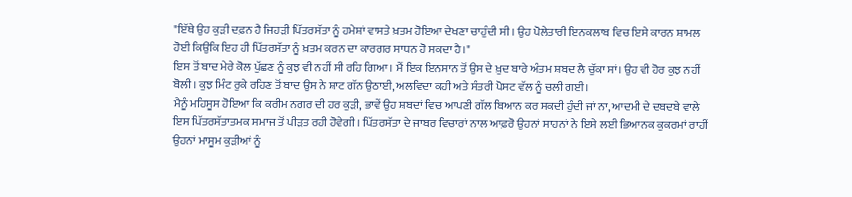"ਇੱਥੇ ਉਹ ਕੁੜੀ ਦਫ਼ਨ ਹੈ ਜਿਹੜੀ ਪਿੱਤਰਸੱਤਾ ਨੂੰ ਹਮੇਸ਼ਾਂ ਵਾਸਤੇ ਖ਼ਤਮ ਹੋਇਆ ਦੇਖਣਾ ਚਾਹੁੰਦੀ ਸੀ। ਉਹ ਪੋਲੇਤਾਰੀ ਇਨਕਲਾਬ ਵਿਚ ਇਸੇ ਕਾਰਨ ਸ਼ਾਮਲ ਹੋਈ ਕਿਉਂਕਿ ਇਹ ਹੀ ਪਿੱਤਰਸੱਤਾ ਨੂੰ ਖ਼ਤਮ ਕਰਨ ਦਾ ਕਾਰਗਰ ਸਾਧਨ ਹੋ ਸਕਦਾ ਹੈ।"
ਇਸ ਤੋਂ ਬਾਦ ਮੇਰੇ ਕੋਲ ਪੁੱਛਣ ਨੂੰ ਕੁਝ ਵੀ ਨਹੀਂ ਸੀ ਰਹਿ ਗਿਆ। ਮੈਂ ਇਕ ਇਨਸਾਨ ਤੋਂ ਉਸ ਦੇ ਖ਼ੁਦ ਬਾਰੇ ਅੰਤਮ ਸ਼ਬਦ ਲੈ ਚੁੱਕਾ ਸਾਂ। ਉਹ ਵੀ ਹੋਰ ਕੁਝ ਨਹੀਂ ਬੋਲੀ। ਕੁਝ ਮਿੰਟ ਰੁਕੇ ਰਹਿਣ ਤੋਂ ਬਾਦ ਉਸ ਨੇ ਸ਼ਾਟ ਗੱਨ ਉਠਾਈ, ਅਲਵਿਦਾ ਕਹੀ ਅਤੇ ਸੰਤਰੀ ਪੋਸਟ ਵੱਲ ਨੂੰ ਚਲੀ ਗਈ।
ਮੈਨੂੰ ਮਹਿਸੂਸ ਹੋਇਆ ਕਿ ਕਰੀਮ ਨਗਰ ਦੀ ਹਰ ਕੁੜੀ, ਭਾਵੇਂ ਉਹ ਸ਼ਬਦਾਂ ਵਿਚ ਆਪਣੀ ਗੱਲ ਬਿਆਨ ਕਰ ਸਕਦੀ ਹੁੰਦੀ ਜਾਂ ਨਾ, ਆਦਮੀ ਦੇ ਦਬਦਬੇ ਵਾਲੇ ਇਸ ਪਿੱਤਰਸੱਤਾਤਮਕ ਸਮਾਜ ਤੋਂ ਪੀੜਤ ਰਹੀ ਹੋਵੇਗੀ। ਪਿੱਤਰਸੱਤਾ ਦੇ ਜਾਬਰ ਵਿਚਾਰਾਂ ਨਾਲ ਆਫ਼ਰੋ ਉਹਨਾਂ ਸਾਹਨਾਂ ਨੇ ਇਸੇ ਲਈ ਭਿਆਨਕ ਕੁਕਰਮਾਂ ਰਾਹੀਂ ਉਹਨਾਂ ਮਾਸੂਮ ਕੁੜੀਆਂ ਨੂੰ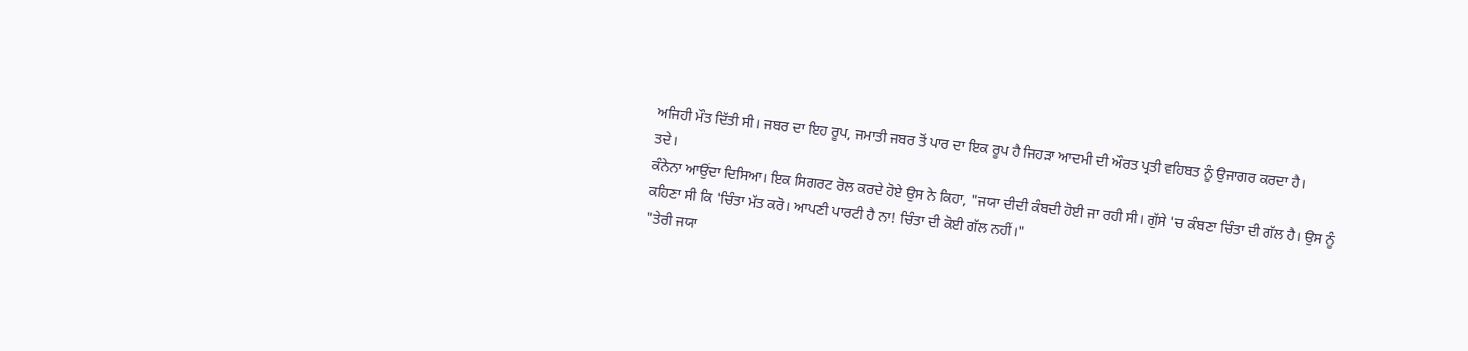ਅਜਿਹੀ ਮੌਤ ਦਿੱਤੀ ਸੀ। ਜਬਰ ਦਾ ਇਹ ਰੂਪ, ਜਮਾਤੀ ਜਬਰ ਤੋਂ ਪਾਰ ਦਾ ਇਕ ਰੂਪ ਹੈ ਜਿਹੜਾ ਆਦਮੀ ਦੀ ਔਰਤ ਪ੍ਰਤੀ ਵਹਿਬਤ ਨੂੰ ਉਜਾਗਰ ਕਰਦਾ ਹੈ।
ਤਦੇ।
ਕੰਨੇਨਾ ਆਉਂਦਾ ਦਿਸਿਆ। ਇਕ ਸਿਗਰਟ ਰੋਲ ਕਰਦੇ ਹੋਏ ਉਸ ਨੇ ਕਿਹਾ, "ਜਯਾ ਦੀਦੀ ਕੰਬਦੀ ਹੋਈ ਜਾ ਰਹੀ ਸੀ। ਗੁੱਸੇ 'ਚ ਕੰਬਣਾ ਚਿੰਤਾ ਦੀ ਗੱਲ ਹੈ। ਉਸ ਨੂੰ ਕਹਿਣਾ ਸੀ ਕਿ 'ਚਿੰਤਾ ਮੱਤ ਕਰੋ। ਆਪਣੀ ਪਾਰਟੀ ਹੈ ਨਾ! ਚਿੰਤਾ ਦੀ ਕੋਈ ਗੱਲ ਨਹੀਂ।"
"ਤੇਰੀ ਜਯਾ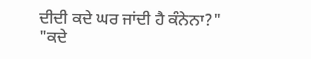ਦੀਦੀ ਕਦੇ ਘਰ ਜਾਂਦੀ ਹੈ ਕੰਨੇਨਾ?"
"ਕਦੇ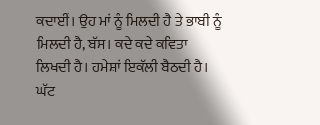ਕਦਾਈਂ। ਉਹ ਮਾਂ ਨੂੰ ਮਿਲਦੀ ਹੈ ਤੇ ਭਾਬੀ ਨੂੰ ਮਿਲਦੀ ਹੈ, ਬੱਸ। ਕਦੇ ਕਦੇ ਕਵਿਤਾ ਲਿਖਦੀ ਹੈ। ਹਮੇਸ਼ਾਂ ਇਕੱਲੀ ਬੈਠਦੀ ਹੈ। ਘੱਟ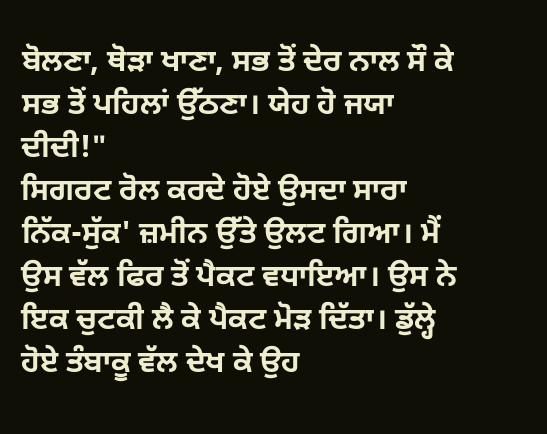ਬੋਲਣਾ, ਥੋੜਾ ਖਾਣਾ, ਸਭ ਤੋਂ ਦੇਰ ਨਾਲ ਸੌ ਕੇ ਸਭ ਤੋਂ ਪਹਿਲਾਂ ਉੱਠਣਾ। ਯੇਹ ਹੋ ਜਯਾ ਦੀਦੀ!"
ਸਿਗਰਟ ਰੋਲ ਕਰਦੇ ਹੋਏ ਉਸਦਾ ਸਾਰਾ ਨਿੱਕ-ਸੁੱਕ' ਜ਼ਮੀਨ ਉੱਤੇ ਉਲਟ ਗਿਆ। ਮੈਂ ਉਸ ਵੱਲ ਫਿਰ ਤੋਂ ਪੈਕਟ ਵਧਾਇਆ। ਉਸ ਨੇ ਇਕ ਚੁਟਕੀ ਲੈ ਕੇ ਪੈਕਟ ਮੋੜ ਦਿੱਤਾ। ਡੁੱਲ੍ਹੇ ਹੋਏ ਤੰਬਾਕੂ ਵੱਲ ਦੇਖ ਕੇ ਉਹ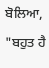ਬੋਲਿਆ,
"ਬਹੁਤ ਹੈ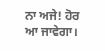ਨਾ ਅਜੇ! ਹੋਰ ਆ ਜਾਵੇਗਾ।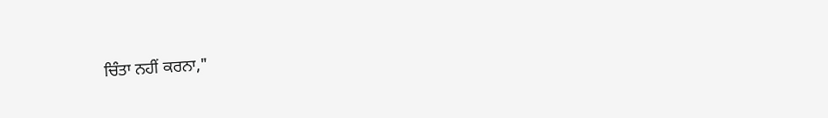ਚਿੰਤਾ ਨਹੀਂ ਕਰਨਾ,"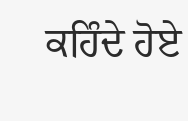ਕਹਿੰਦੇ ਹੋਏ